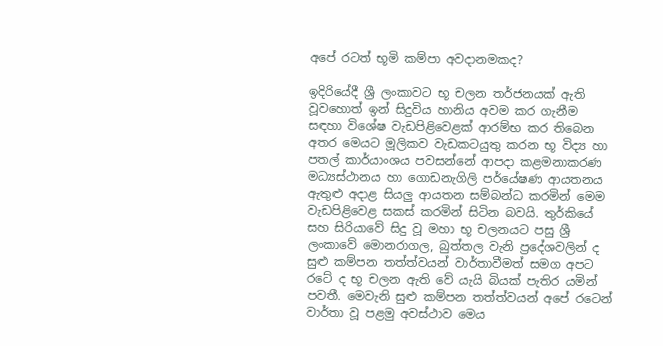අපේ රටත් භූමි කම්පා අවදානමකද?

ඉදිරියේදී ශ්‍රී ලංකාවට භූ චලන තර්ජනයක් ඇති වූවහොත් ඉන් සිදුවිය හානිය අවම කර ගැනීම සඳහා විශේෂ වැඩපිළිවෙළක් ආරම්භ කර තිබෙන අතර මෙයට මූලිකව වැඩකටයුතු කරන භූ විද්‍ය හා පතල් කාර්යාංශය පවසන්නේ ආපදා කළමනාකරණ මධ්‍යස්ථානය හා ගොඩනැගිලි පර්යේෂණ ආයතනය ඇතුළු අදාළ සියලු ආයතන සම්බන්ධ කරමින් මෙම වැඩපිළිවෙළ සකස් කරමින් සිටින බවයි. තුර්කියේ සහ සිරියාවේ සිදු වූ මහා භූ චලනයට පසු ශ්‍රී ලංකාවේ මොනරාගල, බුත්තල වැනි ප්‍රදේශවලින් ද සුළු කම්පන තත්ත්වයන් වාර්තාවීමත් සමග අපට රටේ ද භූ චලන ඇති වේ යැයි බියක් පැතිර යමින් පවතී. මෙවැනි සුළු කම්පන තත්ත්වයන් අපේ රටෙන් වාර්තා වූ පළමු අවස්ථාව මෙය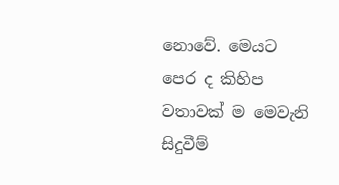නොවේ. මෙයට පෙර ද කිහිප වතාවක් ම මෙවැනි සිදුවීම්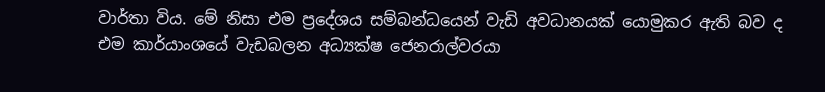වාර්තා විය. මේ නිසා එම ප්‍රදේශය සම්බන්ධයෙන් වැඩි අවධානයක් යොමුකර ඇති බව ද එම කාර්යාංශයේ වැඩබලන අධ්‍යක්ෂ ජෙනරාල්වරයා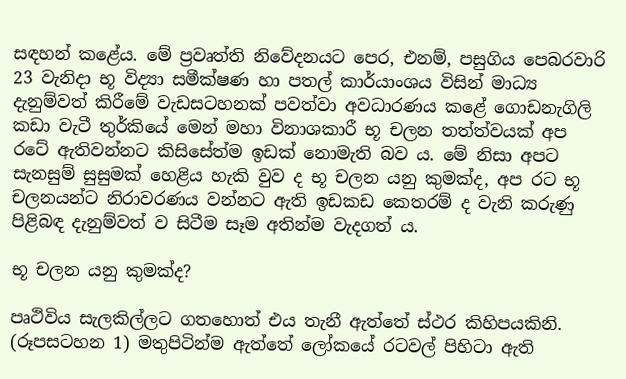සඳහන් කළේය. මේ ප්‍රවෘත්ති නිවේදනයට පෙර, එනම්, පසුගිය පෙබරවාරි 23 වැනිදා භූ විද්‍යා සමීක්ෂණ හා පතල් කාර්යාංශය විසින් මාධ්‍ය දැනුම්වත් කිරීමේ වැඩසටහනක් පවත්වා අවධාරණය කළේ ගොඩනැගිලි කඩා වැටී තුර්කියේ මෙන් මහා විනාශකාරී භූ චලන තත්ත්වයක් අප රටේ ඇතිවන්නට කිසිසේත්ම ඉඩක් නොමැති බව ය. මේ නිසා අපට සැනසුම් සුසුමක් හෙළිය හැකි වුව ද භූ චලන යනු කුමක්ද, අප රට භූ චලනයන්ට නිරාවරණය වන්නට ඇති ඉඩකඩ කෙතරම් ද වැනි කරුණු පිළිබඳ දැනුම්වත් ව සිටීම සෑම අතින්ම වැදගත් ය.

භූ චලන යනු කුමක්ද?

පෘථිවිය සැලකිල්ලට ගතහොත් එය තැනී ඇත්තේ ස්ථර කිහිපයකිනි. (රූපසටහන 1) මතුපිටින්ම ඇත්තේ ලෝකයේ රටවල් පිහිටා ඇති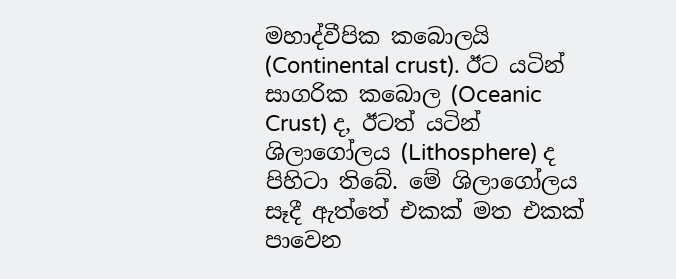මහාද්වීපික කබොලයි (Continental crust). ඊට යටින් සාගරික කබොල (Oceanic Crust) ද, ඊටත් යටින් ශිලාගෝලය (Lithosphere) ද පිහිටා තිබේ. මේ ශිලාගෝලය සෑදී ඇත්තේ එකක් මත එකක් පාවෙන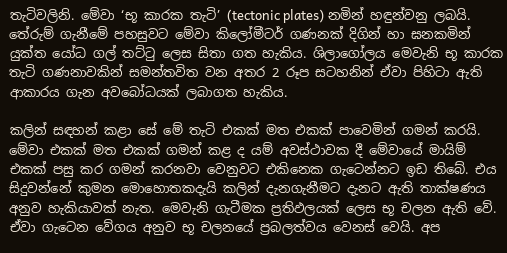තැටිවලිනි. මේවා ‘භූ කාරක තැටි’ (tectonic plates) නමින් හඳුන්වනු ලබයි. තේරුම් ගැනීමේ පහසුවට මේවා කිලෝමීටර් ගණනක් දිගින් හා ඝනකමින් යුක්ත යෝධ ගල් තට්ටු ලෙස සිතා ගත හැකිය. ශිලාගෝලය මෙවැනි භූ කාරක තැටි ගණනාවකින් සමන්තවිත වන අතර 2 රූප සටහනින් ඒවා පිහිටා ඇති ආකාරය ගැන අවබෝධයක් ලබාගත හැකිය.

කලින් සඳහන් කළා සේ මේ තැටි එකක් මත එකක් පාවෙමින් ගමන් කරයි. මේවා එකක් මත එකක් ගමන් කළ ද යම් අවස්ථාවක දී මේවායේ මායිම් එකක් පසු කර ගමන් කරනවා වෙනුවට එකිනෙක ගැටෙන්නට ඉඩ තිබේ. එය සිදුවන්නේ කුමන මොහොතකදැයි කලින් දැනගැනීමට දැනට ඇති තාක්ෂණය අනුව හැකියාවක් නැත. මෙවැනි ගැටීමක ප්‍රතිඵලයක් ලෙස භූ චලන ඇති වේ. ඒවා ගැටෙන වේගය අනුව භූ චලනයේ ප්‍රබලත්වය වෙනස් වෙයි. අප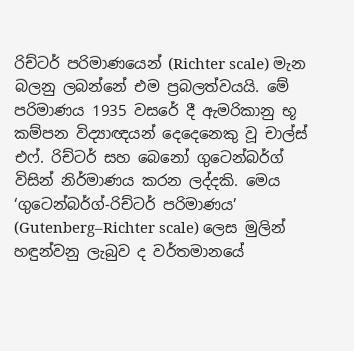රිච්ටර් පරිමාණයෙන් (Richter scale) මැන බලනු ලබන්නේ එම ප්‍රබලත්වයයි. මේ පරිමාණය 1935 වසරේ දී ඇමරිකානු භූ කම්පන විද්‍යාඥයන් දෙදෙනෙකු වූ චාල්ස් එෆ්. රිච්ටර් සහ බෙනෝ ගුටෙන්බර්ග් විසින් නිර්මාණය කරන ලද්දකි. මෙය ‘ගුටෙන්බර්ග්-රිච්ටර් පරිමාණය’ (Gutenberg–Richter scale) ලෙස මුලින් හඳුන්වනු ලැබුව ද වර්තමානයේ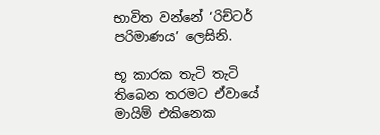භාවිත වන්නේ ‘රිච්ටර් පරිමාණය’ ලෙසිනි.

භූ කාරක තැටි තැටි තිබෙන තරමට ඒවායේ මායිම් එකිනෙක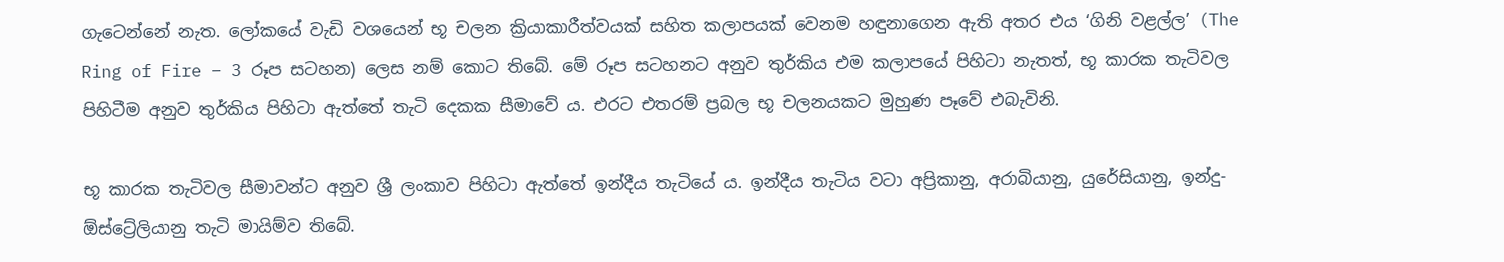ගැටෙන්නේ නැත. ලෝකයේ වැඩි වශයෙන් භූ චලන ක්‍රියාකාරීත්වයක් සහිත කලාපයක් වෙනම හඳුනාගෙන ඇති අතර එය ‘ගිනි වළල්ල’ (The Ring of Fire – 3 රූප සටහන) ලෙස නම් කොට තිබේ. මේ රූප සටහනට අනුව තුර්කිය එම කලාපයේ පිහිටා නැතත්, භූ කාරක තැටිවල පිහිටීම අනුව තුර්කිය පිහිටා ඇත්තේ තැටි දෙකක සීමාවේ ය. එරට එතරම් ප්‍රබල භූ චලනයකට මුහුණ පෑවේ එබැවිනි.

භූ කාරක තැටිවල සීමාවන්ට අනුව ශ්‍රී ලංකාව පිහිටා ඇත්තේ ඉන්දීය තැටියේ ය. ඉන්දීය තැටිය වටා අප්‍රිකානු, අරාබියානු, යුරේසියානු, ඉන්දු-ඕස්ට්‍රේලියානු තැටි මායිම්ව තිබේ.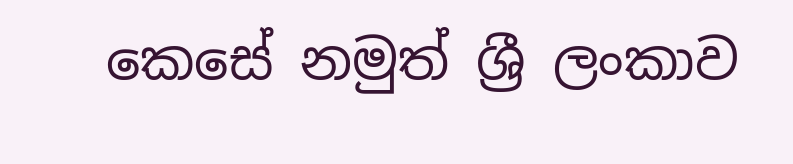කෙසේ නමුත් ශ්‍රී ලංකාව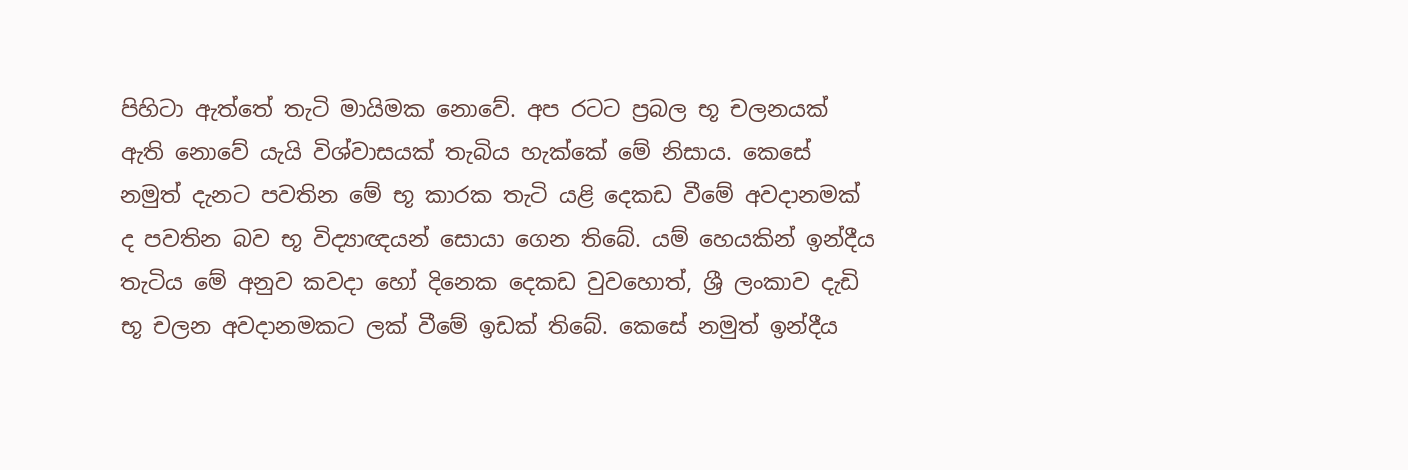පිහිටා ඇත්තේ තැටි මායිමක නොවේ. අප රටට ප්‍රබල භූ චලනයක් ඇති නොවේ යැයි විශ්වාසයක් තැබිය හැක්කේ මේ නිසාය. කෙසේ නමුත් දැනට පවතින මේ භූ කාරක තැටි යළි දෙකඩ වීමේ අවදානමක් ද පවතින බව භූ විද්‍යාඥයන් සොයා ගෙන තිබේ. යම් හෙයකින් ඉන්දීය තැටිය මේ අනුව කවදා හෝ දිනෙක දෙකඩ වුවහොත්, ශ්‍රී ලංකාව දැඩි භූ චලන අවදානමකට ලක් වීමේ ඉඩක් තිබේ. කෙසේ නමුත් ඉන්දීය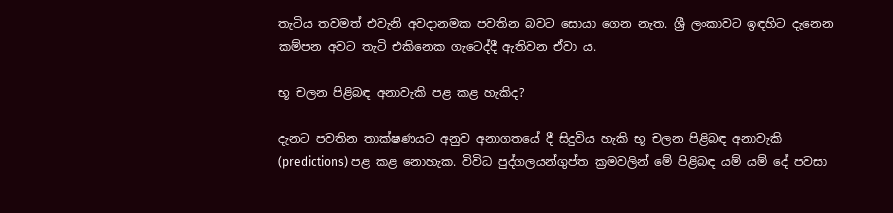තැටිය තවමත් එවැනි අවදානමක පවතින බවට සොයා ගෙන නැත. ශ්‍රී ලංකාවට ඉඳහිට දැනෙන කම්පන අවට තැටි එකිනෙක ගැටෙද්දී ඇතිවන ඒවා ය.

භූ චලන පිළිබඳ අනාවැකි පළ කළ හැකිද?

දැනට පවතින තාක්ෂණයට අනුව අනාගතයේ දී සිදුවිය හැකි භූ චලන පිළිබඳ අනාවැකි (predictions) පළ කළ නොහැක. විවිධ පුද්ගලයන්ගුප්ත ක්‍රමවලින් මේ පිළිබඳ යම් යම් දේ පවසා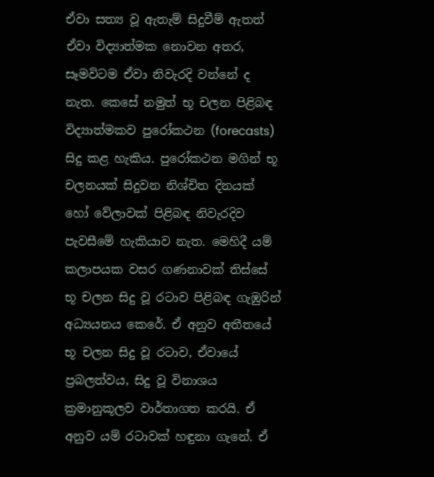ඒවා සත්‍ය වූ ඇතැම් සිදුවීම් ඇතත් ඒවා විද්‍යාත්මක නොවන අතර, සෑමවිටම ඒවා නිවැරදි වන්නේ ද නැත. කෙසේ නමුත් භූ චලන පිළිබඳ විද්‍යාත්මකව පුරෝකථන (forecasts) සිදු කළ හැකිය. පුරෝකථන මගින් භූ චලනයක් සිදුවන නිශ්චිත දිනයක් හෝ වේලාවක් පිළිබඳ නිවැරදිව පැවසීමේ හැකියාව නැත. මෙහිදී යම් කලාපයක වසර ගණනාවක් තිස්සේ භූ චලන සිදු වූ රටාව පිළිබඳ ගැඹුරින් අධ්‍යයනය කෙරේ. ඒ අනුව අතීතයේ භූ චලන සිදු වූ රටාව, ඒවායේ ප්‍රබලත්වය, සිදු වූ විනාශය ක්‍රමානුකූලව වාර්තාගත කරයි. ඒ අනුව යම් රටාවක් හඳුනා ගැනේ. ඒ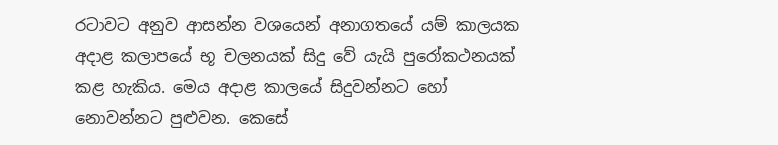රටාවට අනුව ආසන්න වශයෙන් අනාගතයේ යම් කාලයක අදාළ කලාපයේ භූ චලනයක් සිදු වේ යැයි පුරෝකථනයක් කළ හැකිය. මෙය අදාළ කාලයේ සිදුවන්නට හෝ නොවන්නට පුළුවන. කෙසේ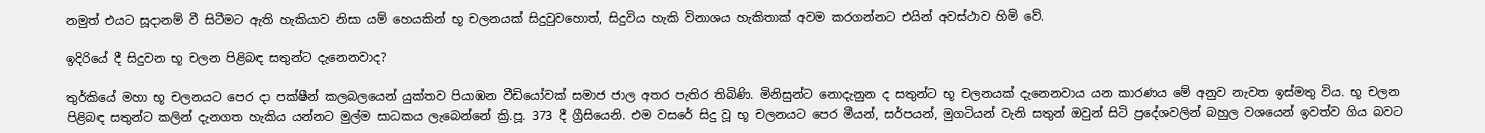නමුත් එයට සූදානම් වී සිටීමට ඇති හැකියාව නිසා යම් හෙයකින් භූ චලනයක් සිදුවුවහොත්, සිදුවිය හැකි විනාශය හැකිතාක් අවම කරගන්නට එයින් අවස්ථාව හිමි වේ.

ඉදිරියේ දී සිදුවන භූ චලන පිළිබඳ සතුන්ට දැනෙනවාද?

තුර්කියේ මහා භූ චලනයට පෙර දා පක්ෂීන් කලබලයෙන් යුක්තව පියාඹන වීඩියෝවක් සමාජ ජාල අතර පැතිර තිබිණි. මිනිසුන්ට නොදැනුන ද සතුන්ට භූ චලනයක් දැනෙනවාය යන කාරණය මේ අනුව නැවත ඉස්මතු විය. භූ චලන පිළිබඳ සතුන්ට කලින් දැනගත හැකිය යන්නට මුල්ම සාධකය ලැබෙන්නේ ක්‍රි.පූ. 373 දී ග්‍රීසියෙනි. එම වසරේ සිදු වූ භූ චලනයට පෙර මීයන්, සර්පයන්, මුගටියන් වැනි සතුන් ඔවුන් සිටි ප්‍රදේශවලින් බහුල වශයෙන් ඉවත්ව ගිය බවට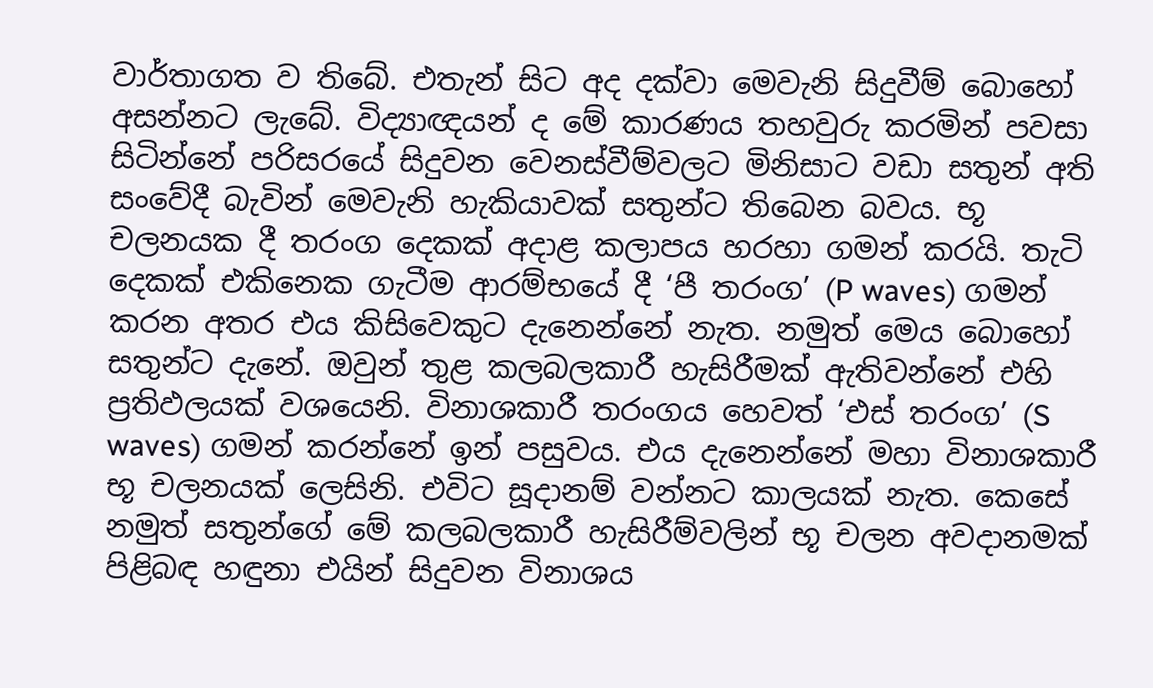වාර්තාගත ව තිබේ. එතැන් සිට අද දක්වා මෙවැනි සිදුවීම් බොහෝ අසන්නට ලැබේ. විද්‍යාඥයන් ද මේ කාරණය තහවුරු කරමින් පවසා සිටින්නේ පරිසරයේ සිදුවන වෙනස්වීම්වලට මිනිසාට වඩා සතුන් අති සංවේදී බැවින් මෙවැනි හැකියාවක් සතුන්ට තිබෙන බවය. භූ චලනයක දී තරංග දෙකක් අදාළ කලාපය හරහා ගමන් කරයි. තැටි දෙකක් එකිනෙක ගැටීම ආරම්භයේ දී ‘පී තරංග’ (P waves) ගමන් කරන අතර එය කිසිවෙකුට දැනෙන්නේ නැත. නමුත් මෙය බොහෝ සතුන්ට දැනේ. ඔවුන් තුළ කලබලකාරී හැසිරීමක් ඇතිවන්නේ එහි ප්‍රතිඵලයක් වශයෙනි. විනාශකාරී තරංගය හෙවත් ‘එස් තරංග’ (S waves) ගමන් කරන්නේ ඉන් පසුවය. එය දැනෙන්නේ මහා විනාශකාරී භූ චලනයක් ලෙසිනි. එවිට සූදානම් වන්නට කාලයක් නැත. කෙසේ නමුත් සතුන්ගේ මේ කලබලකාරී හැසිරීම්වලින් භූ චලන අවදානමක් පිළිබඳ හඳුනා එයින් සිදුවන විනාශය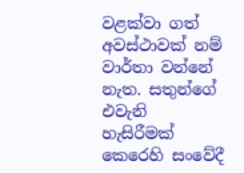වළක්වා ගත් අවස්ථාවක් නම් වාර්තා වන්නේ නැත. සතුන්ගේ එවැනි හැසිරීමක් කෙරෙහි සංවේදී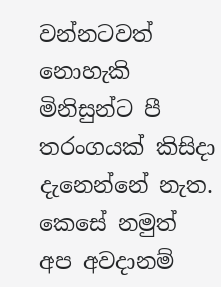වන්නටවත් නොහැකි මිනිසුන්ට පී තරංගයක් කිසිදා දැනෙන්නේ නැත. කෙසේ නමුත් අප අවදානම්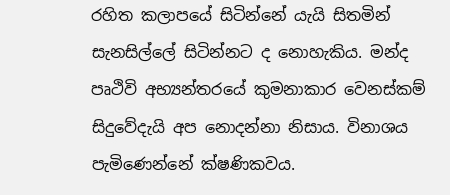රහිත කලාපයේ සිටින්නේ යැයි සිතමින් සැනසිල්ලේ සිටින්නට ද නොහැකිය. මන්ද පෘථිවි අභ්‍යන්තරයේ කුමනාකාර වෙනස්කම් සිදුවේදැයි අප නොදන්නා නිසාය. විනාශය පැමිණෙන්නේ ක්ෂණිකවය.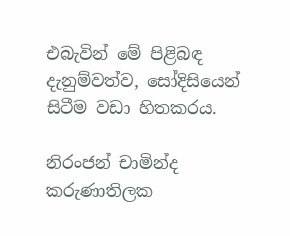එබැවින් මේ පිළිබඳ දැනුම්වත්ව, සෝදිසියෙන් සිටීම වඩා හිතකරය.

නිරංජන් චාමින්ද කරුණාතිලක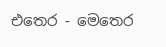එතෙර - මෙතෙර